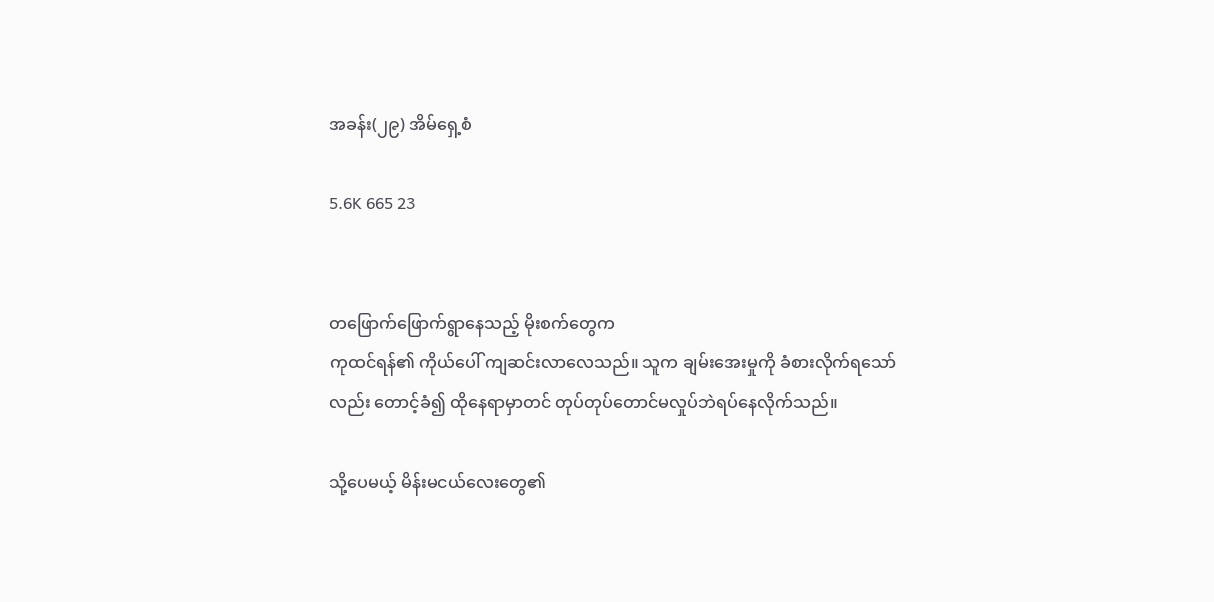အခန်း(၂၉) အိမ်ရှေ့စံ

5.6K 665 23


တဖြောက်ဖြောက်ရွာနေသည့် မိုးစက်တွေက
ကုထင်ရန်၏ ကိုယ်ပေါ် ကျဆင်းလာလေသည်။ သူက ချမ်းအေးမှုကို ခံစားလိုက်ရသော်လည်း တောင့်ခံ၍ ထိုနေရာမှာတင် တုပ်တုပ်တောင်မလှုပ်ဘဲရပ်နေလိုက်သည်။

သို့‌ပေမယ့် မိန်းမငယ်လေးတွေ၏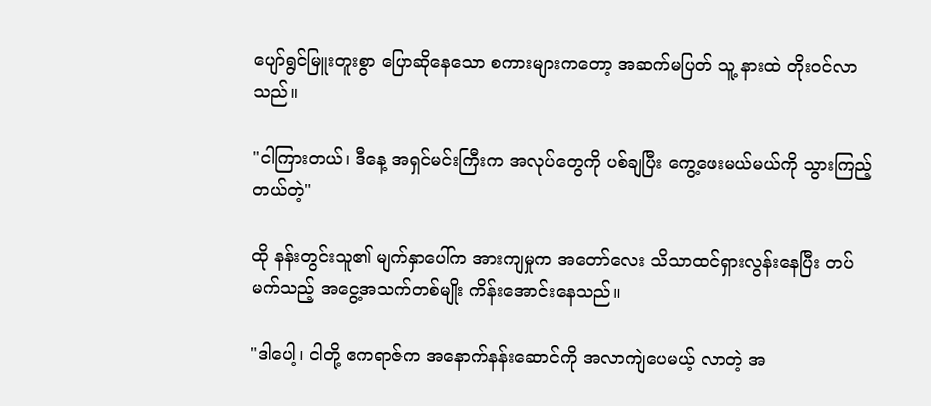ပျော်ရွင်မြူးတူးစွာ ပြောဆိုနေသော စကားများကတော့ အဆက်မပြတ် သူ့ နားထဲ တိုးဝင်လာသည်။

"ငါကြားတယ်၊ ဒီနေ့ အရှင်မင်းကြီးက အလုပ်တွေကို ပစ်ချပြီး ကွေ့ဖေးမယ်မယ်ကို သွားကြည့်တယ်တဲ့"

ထို နန်းတွင်းသူ၏ မျက်နှာပေါ်က အားကျမှုက အတော်လေး သိသာထင်ရှားလွန်းနေပြီး တပ်မက်သည့် အငွေ့အသက်တစ်မျိုး ကိန်းအောင်းနေသည်။

"ဒါပေါ့၊ ငါတို့ ဧကရာဇ်က အနောက်နန်းဆောင်ကို အလာကျဲပေမယ့် လာတဲ့ အ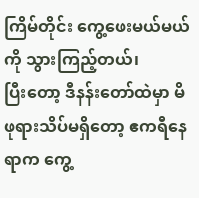ကြိမ်တိုင်း ကွေ့ဖေးမယ်မယ်ကို သွားကြည့်တယ်၊
ပြီးတော့ ဒီနန်းတော်ထဲမှာ မိဖုရားသိပ်မရှိတော့ ဧကရီနေရာက ကွေ့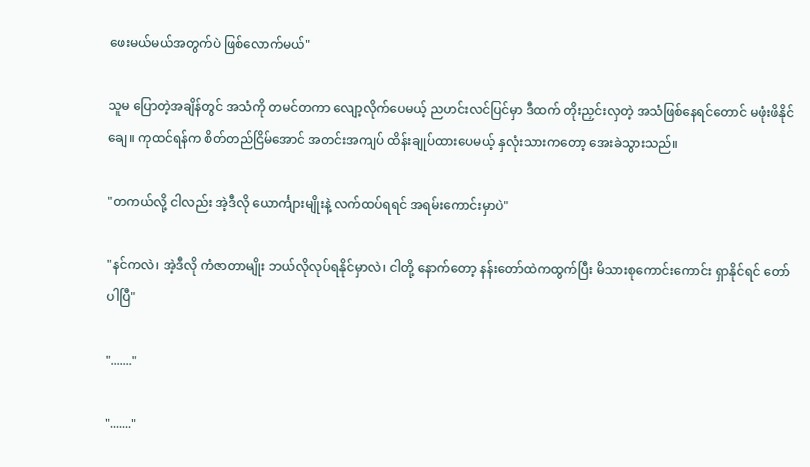ဖေးမယ်မယ်အတွက်ပဲ ဖြစ်လောက်မယ်"

သူမ ပြောတဲ့အချိန်တွင် အသံကို တမင်တကာ လျော့လိုက်ပေမယ့် ညဟင်းလင်ပြင်မှာ ‌ဒီထက် တိုးညှင်းလှတဲ့ အသံဖြစ်နေရင်တောင် မဖုံးဖိနိုင်ချေ။ ကုထင်ရန်က စိတ်တည်ငြိမ်အောင် အတင်းအကျပ် ထိန်းချုပ်ထားပေမယ့် နှလုံးသားကတော့ အေးခဲသွားသည်။

"တကယ်လို့ ငါလည်း အဲ့ဒီလို ယောင်္ကျားမျိုးနဲ့ လက်ထပ်ရရင် အရမ်းကောင်းမှာပဲ"

"နင်ကလဲ၊ အဲ့ဒီလို ကံဇာတာမျိုး ဘယ်လိုလုပ်ရနိုင်မှာလဲ၊ ငါတို့ နောက်တော့ နန်းတော်ထဲကထွက်ပြီး မိသားစုကောင်းကောင်း ရှာနိုင်ရင် တော်ပါပြီ"

"......."

"......."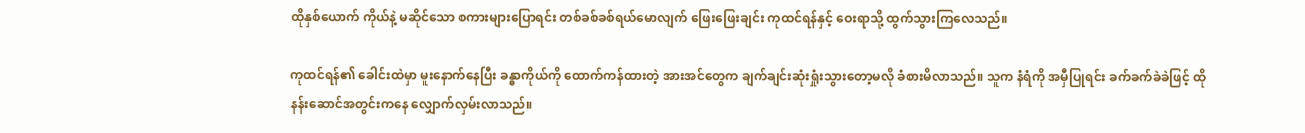ထိုနှစ်ယောက် ကိုယ်နဲ့ မဆိုင်သော စကားများပြောရင်း တစ်ခစ်ခစ်ရယ်မောလျက် ဖြေးဖြေးချင်း ကုထင်ရန်နှင့် ဝေးရာသို့ ထွက်သွားကြလေသည်။

ကုထင်ရန်၏ ခေါင်းထဲမှာ မူးနောက်နေပြီး ခန္ဓာကိုယ်ကို ထောက်ကန်ထားတဲ့ အားအင်တွေက ချက်ချင်းဆုံးရှုံးသွားတော့မလို ခံစားမိလာသည်။ သူက နံရံကို အမှီပြုရင်း ခက်ခက်ခဲခဲဖြင့် ထိုနန်းဆောင်အတွင်းကနေ လျှောက်လှမ်းလာသည်။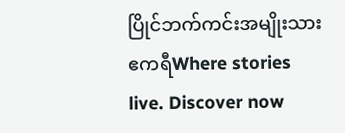ပြိုင်ဘက်ကင်းအမျိုးသားဧကရီWhere stories live. Discover now